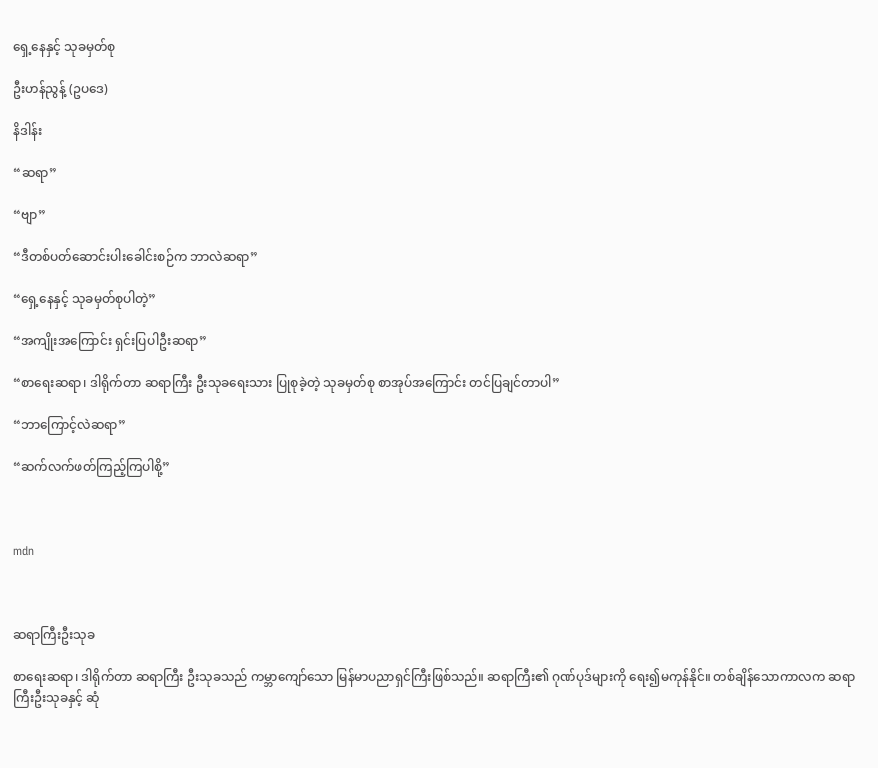ရှေ့နေနှင့် သုခမှတ်စု

ဦးဟန်ညွန့် (ဥပဒေ)

နိဒါန်း

“ဆရာ”

“ဗျာ”

“ဒီတစ်ပတ်ဆောင်းပါးခေါင်းစဉ်က ဘာလဲဆရာ”

“ရှေ့နေနှင့် သုခမှတ်စုပါတဲ့”

“အကျိုးအကြောင်း ရှင်းပြပါဦးဆရာ”

“စာရေးဆရာ၊ ဒါရိုက်တာ ဆရာကြီး ဦးသုခရေးသား ပြုစုခဲ့တဲ့ သုခမှတ်စု စာအုပ်အကြောင်း တင်ပြချင်တာပါ”

“ဘာကြောင့်လဲဆရာ”

“ဆက်လက်ဖတ်ကြည့်ကြပါစို့”



mdn



ဆရာကြီးဦးသုခ

စာရေးဆရာ၊ ဒါရိုက်တာ ဆရာကြီး ဦးသုခသည် ကမ္ဘာကျော်သော မြန်မာပညာရှင်ကြီးဖြစ်သည်။ ဆရာကြီး၏ ဂုဏ်ပုဒ်များကို ရေး၍မကုန်နိုင်။ တစ်ချိန်သောကာလက ဆရာကြီးဦးသုခနှင့် ဆုံ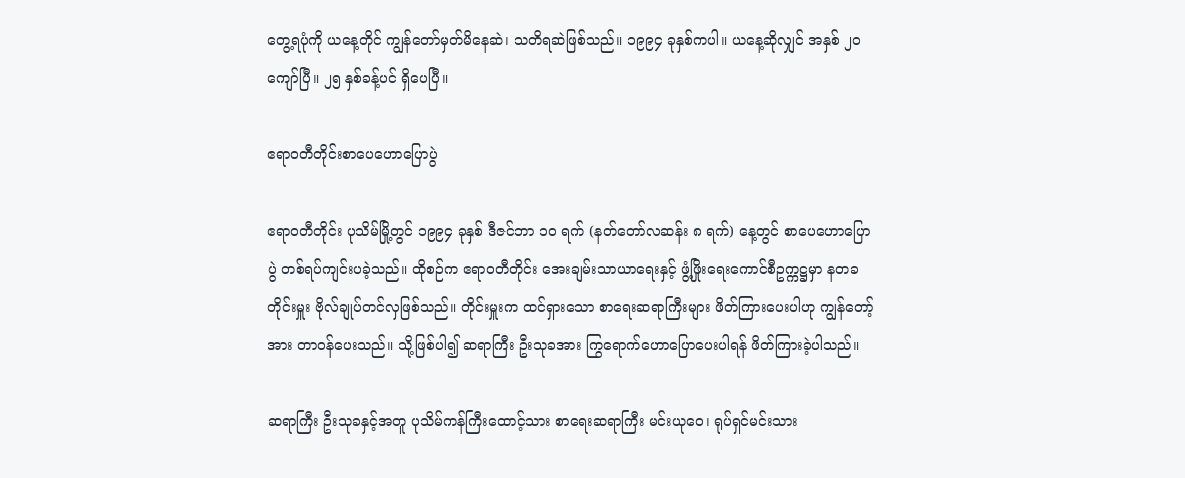တွေ့ရပုံကို ယနေ့တိုင် ကျွန်တော်မှတ်မိနေဆဲ၊ သတိရဆဲဖြစ်သည်။ ၁၉၉၄ ခုနှစ်ကပါ။ ယနေ့ဆိုလျှင် အနှစ် ၂၀ ကျော်ပြီ။ ၂၅ နှစ်ခန့်ပင် ရှိပေပြီ။

ဧရာဝတီတိုင်းစာပေဟောပြောပွဲ

ဧရာဝတီတိုင်း ပုသိမ်မြို့တွင် ၁၉၉၄ ခုနှစ် ဒီဇင်ဘာ ၁၀ ရက် (နတ်တော်လဆန်း ၈ ရက်) နေ့တွင် စာပေဟောပြောပွဲ တစ်ရပ်ကျင်းပခဲ့သည်။ ထိုစဉ်က ဧရာဝတီတိုင်း အေးချမ်းသာယာရေးနှင့် ဖွံ့ဖြိုးရေးကောင်စီဥက္ကဋ္ဌမှာ နတခတိုင်းမှူး ဗိုလ်ချုပ်တင်လှဖြစ်သည်။ တိုင်းမှူးက ထင်ရှားသော စာရေးဆရာကြီးများ ဖိတ်ကြားပေးပါဟု ကျွန်တော့်အား တာဝန်ပေးသည်။ သို့ဖြစ်ပါ၍ ဆရာကြီး ဦးသုခအား ကြွရောက်ဟောပြောပေးပါရန် ဖိတ်ကြားခဲ့ပါသည်။

ဆရာကြီး ဦးသုခနှင့်အတူ ပုသိမ်ကန်ကြီးထောင့်သား စာရေးဆရာကြီး မင်းယုဝေ၊ ရုပ်ရှင်မင်းသား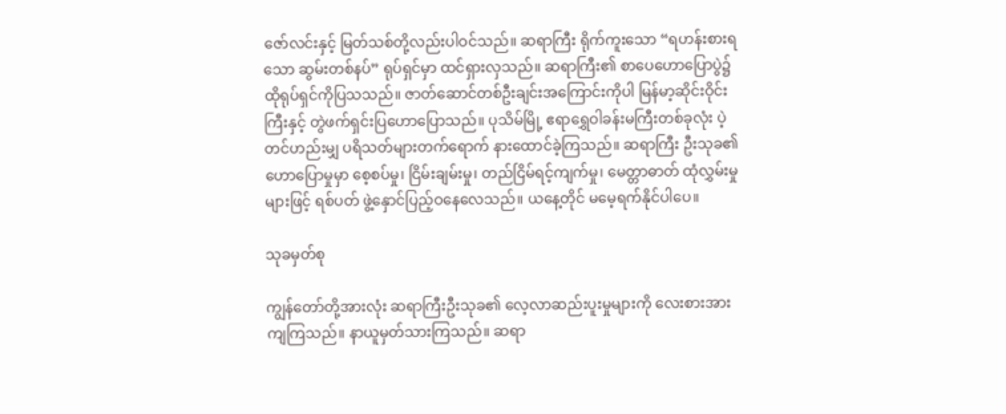ဇော်လင်းနှင့် မြတ်သစ်တို့လည်းပါဝင်သည်။ ဆရာကြီး ရိုက်ကူးသော “ရဟန်းစားရသော ဆွမ်းတစ်နပ်” ရုပ်ရှင်မှာ ထင်ရှားလှသည်။ ဆရာကြီး၏ စာပေဟောပြောပွဲ၌ ထိုရုပ်ရှင်ကိုပြသသည်။ ဇာတ်ဆောင်တစ်ဦးချင်းအကြောင်းကိုပါ မြန်မာ့ဆိုင်းဝိုင်းကြီးနှင့် တွဲဖက်ရှင်းပြဟောပြောသည်။ ပုသိမ်မြို့ ဧရာရွှေဝါခန်းမကြီးတစ်ခုလုံး ပဲ့တင်ဟည်းမျှ ပရိသတ်များတက်ရောက် နားထောင်ခဲ့ကြသည်။ ဆရာကြီး ဦးသုခ၏ဟောပြောမှုမှာ စေ့စပ်မှု၊ ငြိမ်းချမ်းမှု၊ တည်ငြိမ်ရင့်ကျက်မှု၊ မေတ္တာဓာတ် ထုံလွှမ်းမှုများဖြင့် ရစ်ပတ် ဖွဲ့နှောင်ပြည့်ဝနေလေသည်။ ယနေ့တိုင် မမေ့ရက်နိုင်ပါပေ။

သုခမှတ်စု

ကျွန်တော်တို့အားလုံး ဆရာကြီးဦးသုခ၏ လေ့လာဆည်းပူးမှုများကို လေးစားအားကျကြသည်။ နာယူမှတ်သားကြသည်။ ဆရာ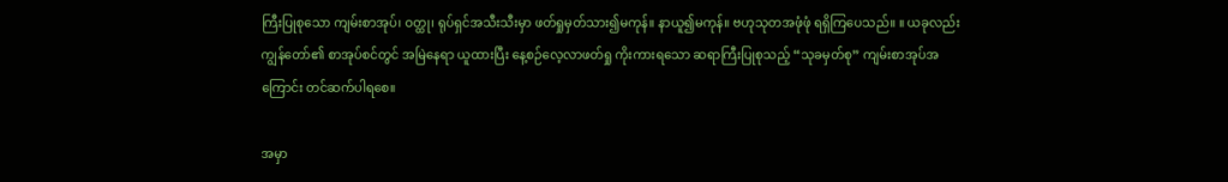ကြီးပြုစုသော ကျမ်းစာအုပ်၊ ဝတ္ထု၊ ရုပ်ရှင်အသီးသီးမှာ ဖတ်ရှုမှတ်သား၍မကုန်။ နာယူ၍မကုန်။ ဗဟုသုတအဖုံဖုံ ရရှိကြပေသည်။ ။ ယခုလည်း ကျွန်တော်၏ စာအုပ်စင်တွင် အမြဲနေရာ ယူထားပြီး နေ့စဉ်လေ့လာဖတ်ရှု ကိုးကားရသော ဆရာကြီးပြုစုသည့် “သုခမှတ်စု” ကျမ်းစာအုပ်အကြောင်း တင်ဆက်ပါရစေ။

အမှာ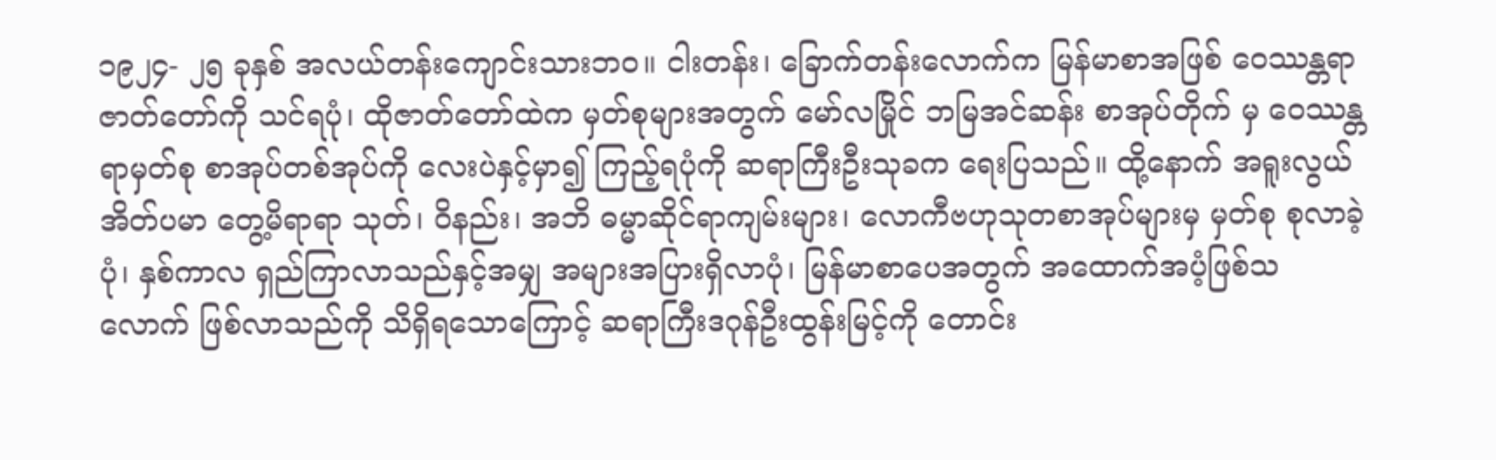၁၉၂၄- ၂၅ ခုနှစ် အလယ်တန်းကျောင်းသားဘဝ။ ငါးတန်း၊ ခြောက်တန်းလောက်က မြန်မာစာအဖြစ် ဝေဿန္တရာဇာတ်တော်ကို သင်ရပုံ၊ ထိုဇာတ်တော်ထဲက မှတ်စုများအတွက် မော်လမြိုင် ဘမြအင်ဆန်း စာအုပ်တိုက် မှ ဝေဿန္တရာမှတ်စု စာအုပ်တစ်အုပ်ကို လေးပဲနှင့်မှာ၍ ကြည့်ရပုံကို ဆရာကြီးဦးသုခက ရေးပြသည်။ ထို့နောက် အရူးလွယ်အိတ်ပမာ တွေ့မိရာရာ သုတ်၊ ဝိနည်း၊ အဘိ ဓမ္မာဆိုင်ရာကျမ်းများ၊ လောကီဗဟုသုတစာအုပ်များမှ မှတ်စု စုလာခဲ့ပုံ၊ နှစ်ကာလ ရှည်ကြာလာသည်နှင့်အမျှ အများအပြားရှိလာပုံ၊ မြန်မာစာပေအတွက် အထောက်အပံ့ဖြစ်သလောက် ဖြစ်လာသည်ကို သိရှိရသောကြောင့် ဆရာကြီးဒဂုန်ဦးထွန်းမြင့်ကို တောင်း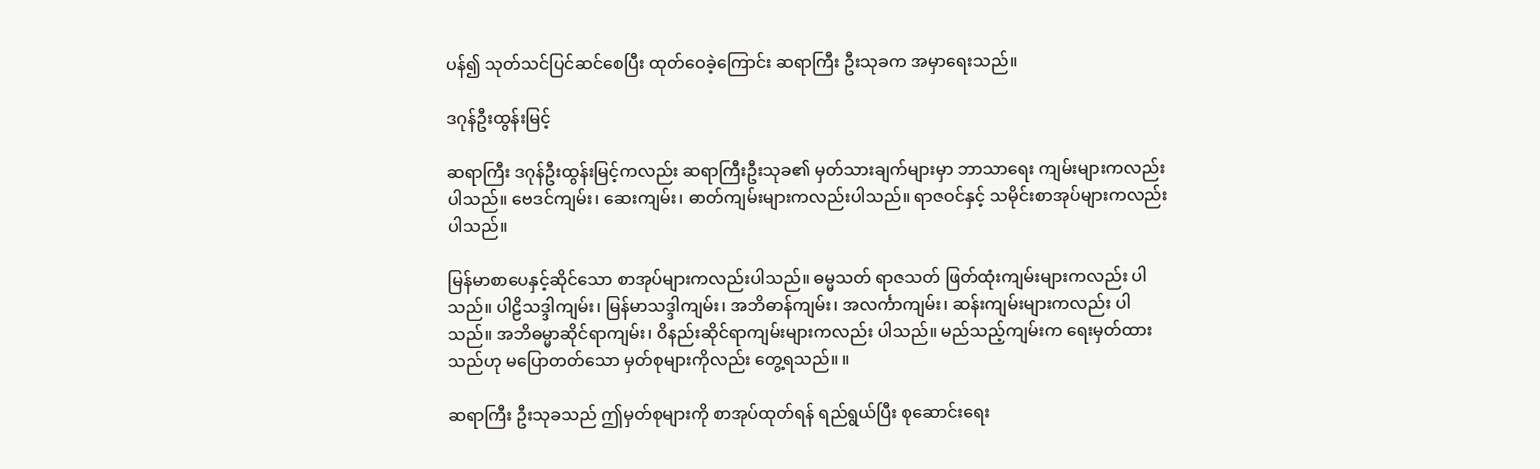ပန်၍ သုတ်သင်ပြင်ဆင်စေပြီး ထုတ်ဝေခဲ့ကြောင်း ဆရာကြီး ဦးသုခက အမှာရေးသည်။

ဒဂုန်ဦးထွန်းမြင့်

ဆရာကြီး ဒဂုန်ဦးထွန်းမြင့်ကလည်း ဆရာကြီးဦးသုခ၏ မှတ်သားချက်များမှာ ဘာသာရေး ကျမ်းများကလည်းပါသည်။ ဗေဒင်ကျမ်း၊ ဆေးကျမ်း၊ ဓာတ်ကျမ်းများကလည်းပါသည်။ ရာဇဝင်နှင့် သမိုင်းစာအုပ်များကလည်းပါသည်။

မြန်မာစာပေနှင့်ဆိုင်သော စာအုပ်များကလည်းပါသည်။ ဓမ္မသတ် ရာဇသတ် ဖြတ်ထုံးကျမ်းများကလည်း ပါသည်။ ပါဠိသဒ္ဒါကျမ်း၊ မြန်မာသဒ္ဒါကျမ်း၊ အဘိဓာန်ကျမ်း၊ အလင်္ကာကျမ်း၊ ဆန်းကျမ်းများကလည်း ပါသည်။ အဘိဓမ္မာဆိုင်ရာကျမ်း၊ ဝိနည်းဆိုင်ရာကျမ်းများကလည်း ပါသည်။ မည်သည့်ကျမ်းက ရေးမှတ်ထားသည်ဟု မပြောတတ်သော မှတ်စုများကိုလည်း တွေ့ရသည်။ ။

ဆရာကြီး ဦးသုခသည် ဤမှတ်စုများကို စာအုပ်ထုတ်ရန် ရည်ရွယ်ပြီး စုဆောင်းရေး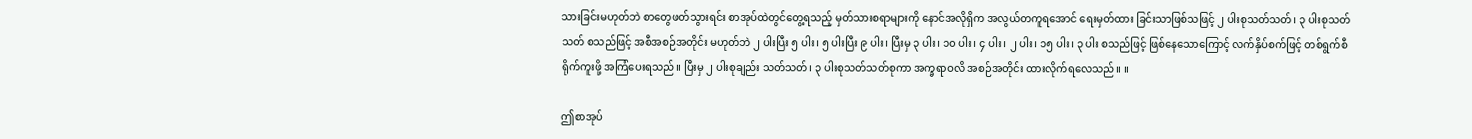သားခြင်းမဟုတ်ဘဲ စာတွေဖတ်သွားရင်း စာအုပ်ထဲတွင်တွေ့ရသည့် မှတ်သားစရာများကို နောင်အလိုရှိက အလွယ်တကူရအောင် ရေးမှတ်ထား ခြင်းသာဖြစ်သဖြင့် ၂ ပါးစုသတ်သတ်၊ ၃ ပါးစုသတ်သတ် စသည်ဖြင့် အစီအစဉ်အတိုင်း မဟုတ်ဘဲ ၂ ပါးပြီး ၅ ပါး၊ ၅ ပါးပြီး ၉ ပါး၊ ပြီးမှ ၃ ပါး၊ ၁၀ ပါး၊ ၄ ပါး၊ ၂ ပါး၊ ၁၅ ပါး၊ ၃ ပါး စသည်ဖြင့် ဖြစ်နေသောကြောင့် လက်နှိပ်စက်ဖြင့် တစ်ရွက်စီ ရိုက်ကူးဖို့ အကြံပေးရသည်။ ပြီးမှ ၂ ပါးစုချည်း သတ်သတ်၊ ၃ ပါးစုသတ်သတ်စုကာ အက္ခရာဝလိ အစဉ်အတိုင်း ထားလိုက်ရလေသည်။ ။

ဤစာအုပ်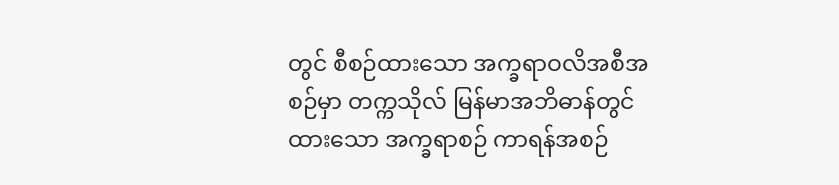တွင် စီစဉ်ထားသော အက္ခရာဝလိအစီအစဉ်မှာ တက္ကသိုလ် မြန်မာအဘိဓာန်တွင်ထားသော အက္ခရာစဉ် ကာရန်အစဉ်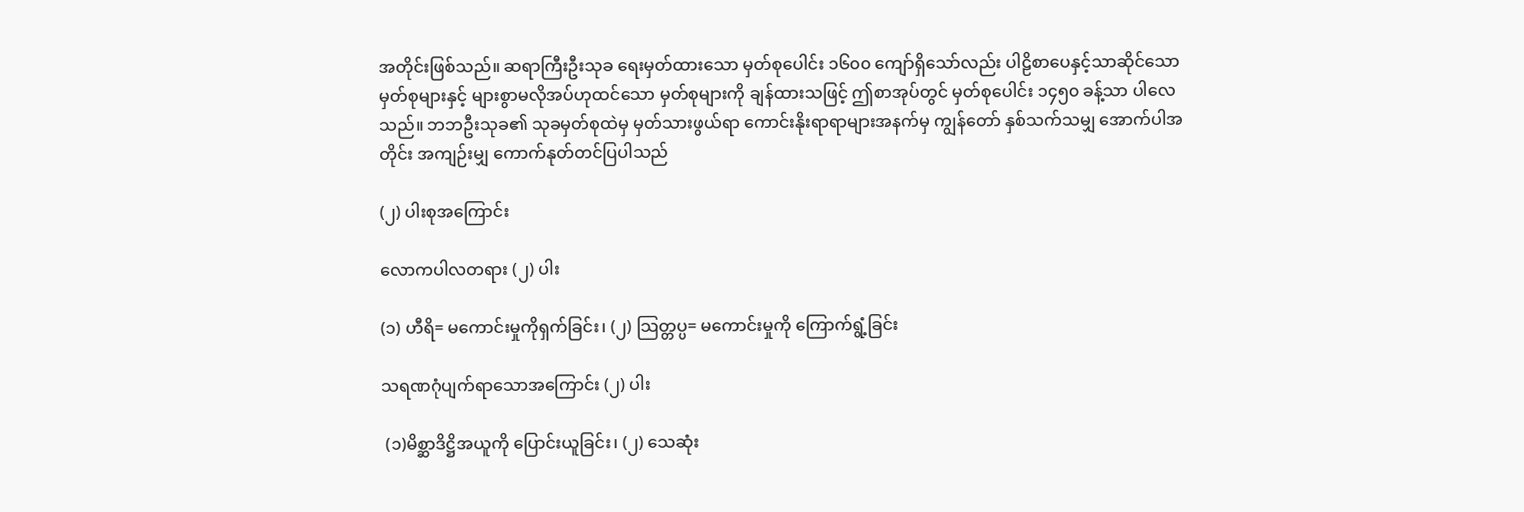အတိုင်းဖြစ်သည်။ ဆရာကြီးဦးသုခ ရေးမှတ်ထားသော မှတ်စုပေါင်း ၁၆၀၀ ကျော်ရှိသော်လည်း ပါဠိစာပေနှင့်သာဆိုင်သော မှတ်စုများနှင့် များစွာမလိုအပ်ဟုထင်သော မှတ်စုများကို ချန်ထားသဖြင့် ဤစာအုပ်တွင် မှတ်စုပေါင်း ၁၄၅၀ ခန့်သာ ပါလေသည်။ ဘဘဦးသုခ၏ သုခမှတ်စုထဲမှ မှတ်သားဖွယ်ရာ ကောင်းနိုးရာရာများအနက်မှ ကျွန်တော် နှစ်သက်သမျှ အောက်ပါအတိုင်း အကျဉ်းမျှ ကောက်နုတ်တင်ပြပါသည်

(၂) ပါးစုအကြောင်း

လောကပါလတရား (၂) ပါး

(၁) ဟီရိ= မကောင်းမှုကိုရှက်ခြင်း၊ (၂) သြတ္တပ္ပ= မကောင်းမှုကို ကြောက်ရွံ့ခြင်း

သရဏဂုံပျက်ရာသောအကြောင်း (၂) ပါး

 (၁)မိစ္ဆာဒိဋ္ဌိအယူကို ပြောင်းယူခြင်း၊ (၂) သေဆုံး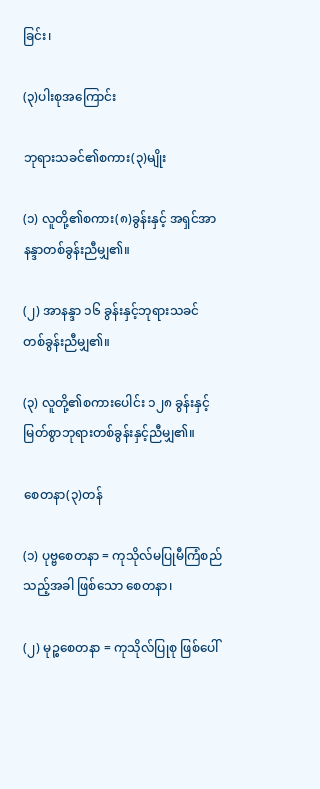ခြင်း၊

(၃)ပါးစုအကြောင်း

ဘုရားသခင်၏စကား(၃)မျိုး

(၁) လူတို့၏စကား(၈)ခွန်းနှင့် အရှင်အာနန္ဒာတစ်ခွန်းညီမျှ၏။

(၂) အာနန္ဒာ ၁၆ ခွန်းနှင့်ဘုရားသခင် တစ်ခွန်းညီမျှ၏။

(၃) လူတို့၏စကားပေါင်း ၁၂၈ ခွန်းနှင့် မြတ်စွာဘုရားတစ်ခွန်းနှင့်ညီမျှ၏။

စေတနာ(၃)တန်

(၁) ပုဗ္ဗစေတနာ = ကုသိုလ်မပြုမီကြံစည်သည့်အခါ ဖြစ်သော စေတနာ၊

(၂) မုဉ္စစေတနာ = ကုသိုလ်ပြုစု ဖြစ်ပေါ်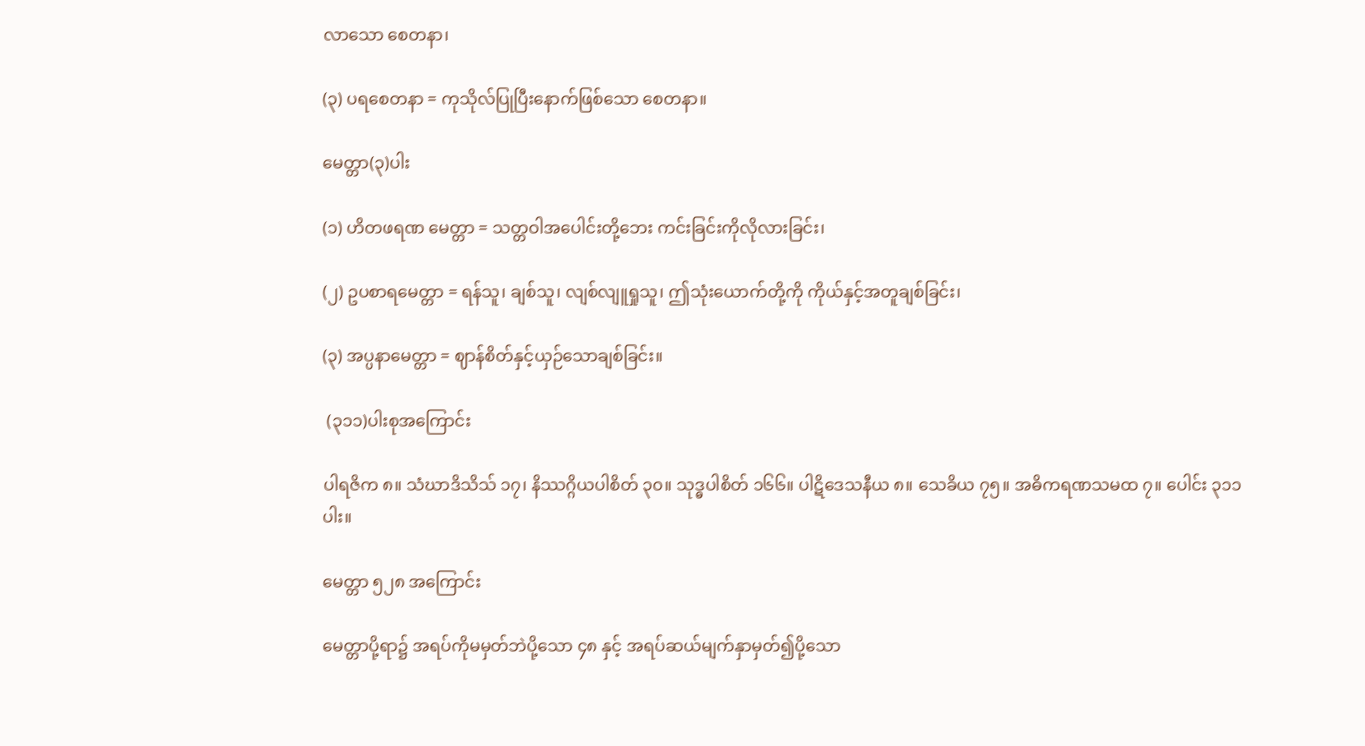လာသော စေတနာ၊

(၃) ပရစေတနာ = ကုသိုလ်ပြုပြီးနောက်ဖြစ်သော စေတနာ။

မေတ္တာ(၃)ပါး

(၁) ဟိတဖရဏ မေတ္တာ = သတ္တဝါအပေါင်းတို့ဘေး ကင်းခြင်းကိုလိုလားခြင်း၊

(၂) ဥပစာရမေတ္တာ = ရန်သူ၊ ချစ်သူ၊ လျစ်လျူရှုသူ၊ ဤသုံးယောက်တို့ကို ကိုယ်နှင့်အတူချစ်ခြင်း၊

(၃) အပ္ပနာမေတ္တာ = ဈာန်စိတ်နှင့်ယှဉ်သောချစ်ခြင်း။

 (၃၁၁)ပါးစုအကြောင်း

ပါရဇိက ၈။ သံဃာဒိသိသ် ၁၇၊ နိဿဂ္ဂိယပါစိတ် ၃၀။ သုဒ္ဓပါစိတ် ၁၆၆။ ပါဋိဒေသနီယ ၈။ သေခိယ ၇၅။ အဓိကရဏသမထ ၇။ ပေါင်း ၃၁၁ ပါး။

မေတ္တာ ၅၂၈ အကြောင်း

မေတ္တာပို့ရာ၌ အရပ်ကိုမမှတ်ဘဲပို့သော ၄၈ နှင့် အရပ်ဆယ်မျက်နှာမှတ်၍ပို့သော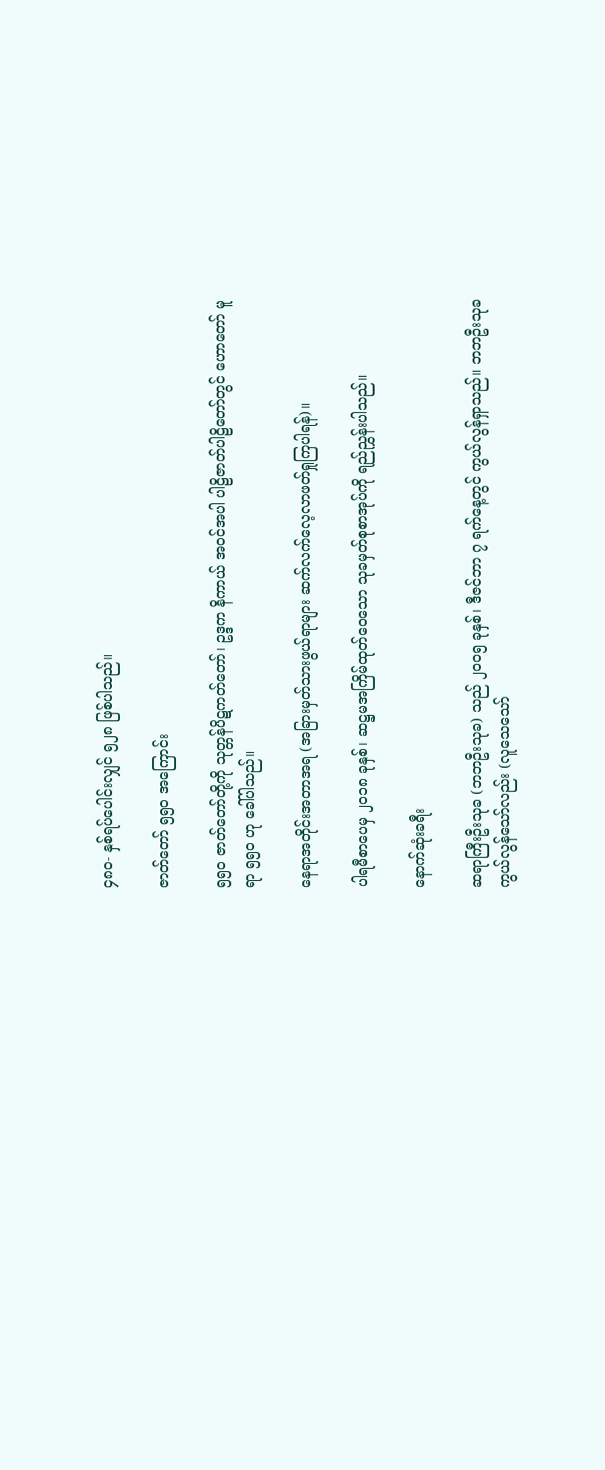၄၈၀- နှစ်ရပ်ပေါင်းလျှင် ၅၂၈ ဖြစ်ပါသည်။

ဇာတ်တော် ၅၅ဝ အကြောင်း

၅၅၀ ဇာတ်တော်တို့ကို သုတ္တန်ပိဋကတ်တော်၊ ဥဒ္ဒက နိကာယ် အဝင်အပါ ပါဠိဇာတ်ပါဠိတော်တွင် ဟောတော် မူရာ ၅၅၀ ဟု ခေါ်ပါသည်။

နေရာအတိုင်းအတာအရ (အခြားမှတ်သားဖွယ်ရာများ ဆက်လက်လေ့လာဖတ်ရှုကြပါရန်)။

ပါရမီစာပေမှ ၂၀၁၈ ခုနှစ်၊ ဆဋ္ဌမအကြိမ်ထုတ်ဝေသော သုခမှတ်စုစာအုပ်ကို ရည်ညွှန်းပါသည်။

နောက်ဆုံးခရီး

ဆရာကြီးဦးသုခ (ဘဘဦးသုခ) သည် ၂၀၀၅ ခုနှစ်၊ ဒီဇင်ဘာ ၇ ရက်နေ့တွင် ကွယ်လွန်ရှာသည်။ ဘဘဦးသုခ ကွယ်လွန်သော်လည်း (လူသေသော်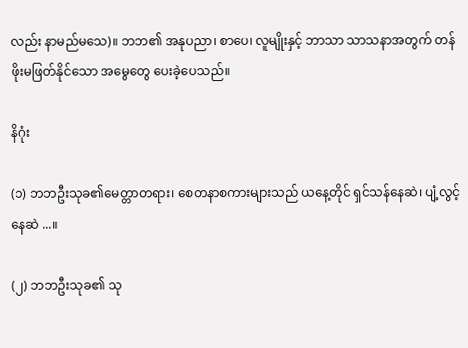လည်း နာမည်မသေ)။ ဘဘ၏ အနုပညာ၊ စာပေ၊ လူမျိုးနှင့် ဘာသာ သာသနာအတွက် တန်ဖိုးမဖြတ်နိုင်သော အမွေတွေ ပေးခဲ့ပေသည်။

နိဂုံး

(၁) ဘဘဦးသုခ၏မေတ္တာတရား၊ စေတနာစကားများသည် ယနေ့တိုင် ရှင်သန်နေဆဲ၊ ပျံ့လွင့်နေဆဲ ...။

(၂) ဘဘဦးသုခ၏ သု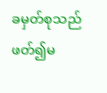ခမှတ်စုသည် ဖတ်၍မ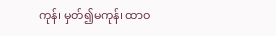ကုန်၊ မှတ်၍မကုန်၊ ထာဝ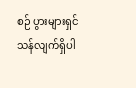စဉ် ပွားများရှင်သန်လျက်ရှိပါ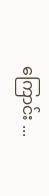ကြောင်း ...